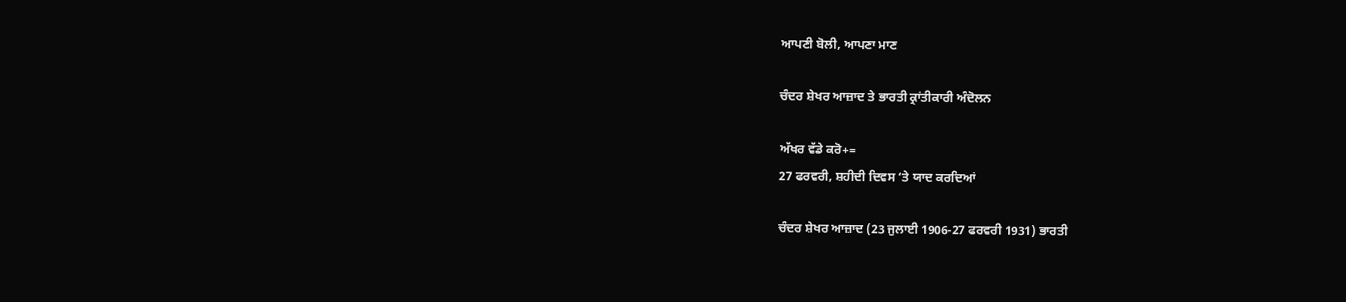ਆਪਣੀ ਬੋਲੀ, ਆਪਣਾ ਮਾਣ

ਚੰਦਰ ਸ਼ੇਖਰ ਆਜ਼ਾਦ ਤੇ ਭਾਰਤੀ ਕ੍ਰਾਂਤੀਕਾਰੀ ਅੰਦੋਲਨ

ਅੱਖਰ ਵੱਡੇ ਕਰੋ+=
27 ਫਰਵਰੀ, ਸ਼ਹੀਦੀ ਦਿਵਸ ‘ਤੇ ਯਾਦ ਕਰਦਿਆਂ

ਚੰਦਰ ਸ਼ੇਖਰ ਆਜ਼ਾਦ (23 ਜੁਲਾਈ 1906-27 ਫਰਵਰੀ 1931) ਭਾਰਤੀ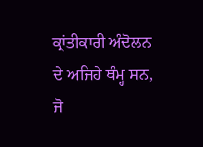ਕ੍ਰਾਂਤੀਕਾਰੀ ਅੰਦੋਲਨ ਦੇ ਅਜਿਹੇ ਥੰਮ੍ਹ ਸਨ, ਜੋ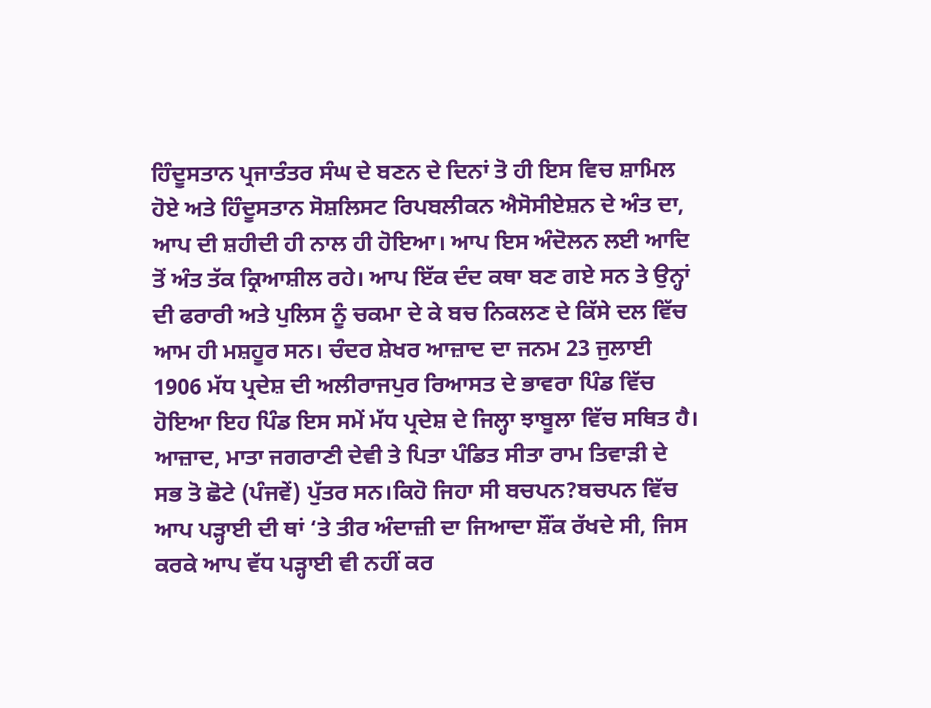ਹਿੰਦੂਸਤਾਨ ਪ੍ਰਜਾਤੰਤਰ ਸੰਘ ਦੇ ਬਣਨ ਦੇ ਦਿਨਾਂ ਤੋ ਹੀ ਇਸ ਵਿਚ ਸ਼ਾਮਿਲ ਹੋਏ ਅਤੇ ਹਿੰਦੂਸਤਾਨ ਸੋਸ਼ਲਿਸਟ ਰਿਪਬਲੀਕਨ ਐਸੋਸੀਏਸ਼ਨ ਦੇ ਅੰਤ ਦਾ, ਆਪ ਦੀ ਸ਼ਹੀਦੀ ਹੀ ਨਾਲ ਹੀ ਹੋਇਆ। ਆਪ ਇਸ ਅੰਦੋਲਨ ਲਈ ਆਦਿ ਤੋਂ ਅੰਤ ਤੱਕ ਕ੍ਰਿਆਸ਼ੀਲ ਰਹੇ। ਆਪ ਇੱਕ ਦੰਦ ਕਥਾ ਬਣ ਗਏ ਸਨ ਤੇ ਉਨ੍ਹਾਂ ਦੀ ਫਰਾਰੀ ਅਤੇ ਪੁਲਿਸ ਨੂੰ ਚਕਮਾ ਦੇ ਕੇ ਬਚ ਨਿਕਲਣ ਦੇ ਕਿੱਸੇ ਦਲ ਵਿੱਚ ਆਮ ਹੀ ਮਸ਼ਹੂਰ ਸਨ। ਚੰਦਰ ਸ਼ੇਖਰ ਆਜ਼ਾਦ ਦਾ ਜਨਮ 23 ਜੁਲਾਈ 1906 ਮੱਧ ਪ੍ਰਦੇਸ਼ ਦੀ ਅਲੀਰਾਜਪੁਰ ਰਿਆਸਤ ਦੇ ਭਾਵਰਾ ਪਿੰਡ ਵਿੱਚ ਹੋਇਆ ਇਹ ਪਿੰਡ ਇਸ ਸਮੇਂ ਮੱਧ ਪ੍ਰਦੇਸ਼ ਦੇ ਜਿਲ੍ਹਾ ਝਾਬੂਲਾ ਵਿੱਚ ਸਥਿਤ ਹੈ। ਆਜ਼ਾਦ, ਮਾਤਾ ਜਗਰਾਣੀ ਦੇਵੀ ਤੇ ਪਿਤਾ ਪੰਡਿਤ ਸੀਤਾ ਰਾਮ ਤਿਵਾੜੀ ਦੇ ਸਭ ਤੋ ਛੋਟੇ (ਪੰਜਵੇਂ) ਪੁੱਤਰ ਸਨ।ਕਿਹੋ ਜਿਹਾ ਸੀ ਬਚਪਨ?ਬਚਪਨ ਵਿੱਚ ਆਪ ਪੜ੍ਹਾਈ ਦੀ ਥਾਂ ‘ਤੇ ਤੀਰ ਅੰਦਾਜ਼ੀ ਦਾ ਜਿਆਦਾ ਸ਼ੌਂਕ ਰੱਖਦੇ ਸੀ, ਜਿਸ ਕਰਕੇ ਆਪ ਵੱਧ ਪੜ੍ਹਾਈ ਵੀ ਨਹੀਂ ਕਰ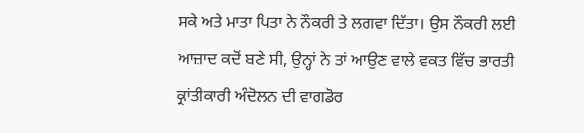ਸਕੇ ਅਤੇ ਮਾਤਾ ਪਿਤਾ ਨੇ ਨੌਕਰੀ ਤੇ ਲਗਵਾ ਦਿੱਤਾ। ਉਸ ਨੌਕਰੀ ਲਈ ਆਜ਼ਾਦ ਕਦੋਂ ਬਣੇ ਸੀ, ਉਨ੍ਹਾਂ ਨੇ ਤਾਂ ਆਉਣ ਵਾਲੇ ਵਕਤ ਵਿੱਚ ਭਾਰਤੀ ਕ੍ਰਾਂਤੀਕਾਰੀ ਅੰਦੋਲਨ ਦੀ ਵਾਗਡੋਰ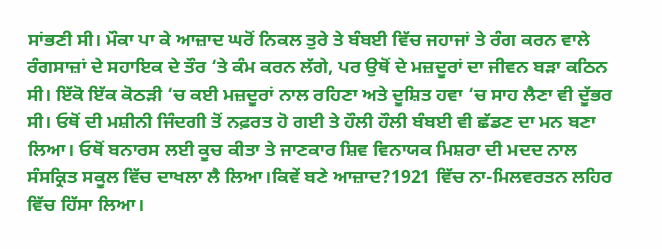ਸਾਂਭਣੀ ਸੀ। ਮੌਕਾ ਪਾ ਕੇ ਆਜ਼ਾਦ ਘਰੋਂ ਨਿਕਲ ਤੁਰੇ ਤੇ ਬੰਬਈ ਵਿੱਚ ਜਹਾਜਾਂ ਤੇ ਰੰਗ ਕਰਨ ਵਾਲੇ ਰੰਗਸਾਜ਼ਾਂ ਦੇ ਸਹਾਇਕ ਦੇ ਤੌਰ ‘ਤੇ ਕੰਮ ਕਰਨ ਲੱਗੇ, ਪਰ ਉਥੋਂ ਦੇ ਮਜ਼ਦੂਰਾਂ ਦਾ ਜੀਵਨ ਬੜਾ ਕਠਿਨ ਸੀ। ਇੱਕੋ ਇੱਕ ਕੋਠੜੀ ‘ਚ ਕਈ ਮਜ਼ਦੂਰਾਂ ਨਾਲ ਰਹਿਣਾ ਅਤੇ ਦੂਸ਼ਿਤ ਹਵਾ ‘ਚ ਸਾਹ ਲੈਣਾ ਵੀ ਦੂੱਭਰ ਸੀ। ਓਥੋਂ ਦੀ ਮਸ਼ੀਨੀ ਜਿੰਦਗੀ ਤੋਂ ਨਫ਼ਰਤ ਹੋ ਗਈ ਤੇ ਹੌਲੀ ਹੌਲੀ ਬੰਬਈ ਵੀ ਛੱਡਣ ਦਾ ਮਨ ਬਣਾ ਲਿਆ। ਓਥੋਂ ਬਨਾਰਸ ਲਈ ਕੂਚ ਕੀਤਾ ਤੇ ਜਾਣਕਾਰ ਸ਼ਿਵ ਵਿਨਾਯਕ ਮਿਸ਼ਰਾ ਦੀ ਮਦਦ ਨਾਲ ਸੰਸਕ੍ਰਿਤ ਸਕੂਲ ਵਿੱਚ ਦਾਖਲਾ ਲੈ ਲਿਆ।ਕਿਵੇਂ ਬਣੇ ਆਜ਼ਾਦ?1921 ਵਿੱਚ ਨਾ-ਮਿਲਵਰਤਨ ਲਹਿਰ ਵਿੱਚ ਹਿੱਸਾ ਲਿਆ।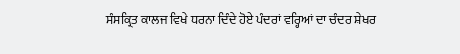ਸੰਸਕ੍ਰਿਤ ਕਾਲਜ ਵਿਖੇ ਧਰਨਾ ਦਿੰਦੇ ਹੋਏ ਪੰਦਰਾਂ ਵਰ੍ਹਿਆਂ ਦਾ ਚੰਦਰ ਸ਼ੇਖਰ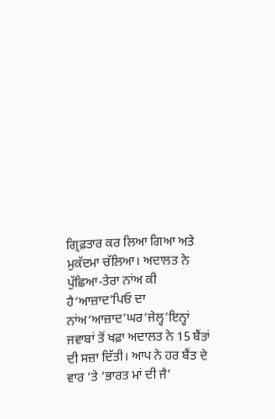ਗ੍ਰਿਫ਼ਤਾਰ ਕਰ ਲਿਆ ਗਿਆ ਅਤੇ ਮੁਕੱਦਮਾ ਚੱਲਿਆ। ਅਦਾਲਤ ਨੇ ਪੁੱਛਿਆ-ਤੇਰਾ ਨਾਂਅ ਕੀ ਹੈ‘ਆਜ਼ਾਦ’ਪਿਓ ਦਾ ਨਾਂਅ‘ਆਜ਼ਾਦ’ਘਰ‘ਜੇਲ੍ਹ’ਇਨ੍ਹਾਂ ਜਵਾਬਾਂ ਤੋਂ ਖਫ਼ਾ ਅਦਾਲਤ ਨੇ 15 ਬੈਂਤਾਂ ਦੀ ਸਜ਼ਾ ਦਿੱਤੀ। ਆਪ ਨੇ ਹਰ ਬੈਂਤ ਦੇ ਵਾਰ ‘ਤੇ ‘ਭਾਰਤ ਮਾਂ ਦੀ ਜੈ’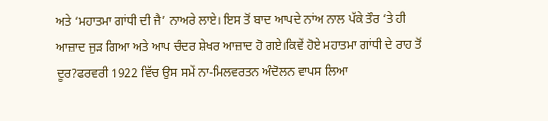ਅਤੇ ‘ਮਹਾਤਮਾ ਗਾਂਧੀ ਦੀ ਜੈ’ ਨਾਅਰੇ ਲਾਏ। ਇਸ ਤੋਂ ਬਾਦ ਆਪਦੇ ਨਾਂਅ ਨਾਲ ਪੱਕੇ ਤੌਰ ‘ਤੇ ਹੀ ਆਜ਼ਾਦ ਜੁੜ ਗਿਆ ਅਤੇ ਆਪ ਚੰਦਰ ਸ਼ੇਖਰ ਆਜ਼ਾਦ ਹੋ ਗਏ।ਕਿਵੇਂ ਹੋਏ ਮਹਾਤਮਾ ਗਾਂਧੀ ਦੇ ਰਾਹ ਤੋਂ ਦੂਰ?ਫਰਵਰੀ 1922 ਵਿੱਚ ਉਸ ਸਮੇਂ ਨਾ-ਮਿਲਵਰਤਨ ਅੰਦੋਲਨ ਵਾਪਸ ਲਿਆ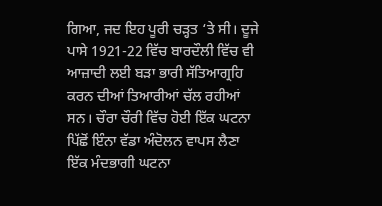ਗਿਆ, ਜਦ ਇਹ ਪੂਰੀ ਚੜ੍ਹਤ ‘ਤੇ ਸੀ। ਦੂਜੇ ਪਾਸੇ 1921-22 ਵਿੱਚ ਬਾਰਦੌਲੀ ਵਿੱਚ ਵੀ ਆਜ਼ਾਦੀ ਲਈ ਬੜਾ ਭਾਰੀ ਸੱਤਿਆਗ੍ਰਹਿ ਕਰਨ ਦੀਆਂ ਤਿਆਰੀਆਂ ਚੱਲ ਰਹੀਆਂ ਸਨ। ਚੌਰਾ ਚੌਰੀ ਵਿੱਚ ਹੋਈ ਇੱਕ ਘਟਨਾ ਪਿੱਛੋਂ ਇੰਨਾ ਵੱਡਾ ਅੰਦੋਲਨ ਵਾਪਸ ਲੈਣਾ ਇੱਕ ਮੰਦਭਾਗੀ ਘਟਨਾ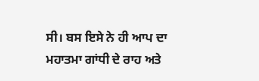ਸੀ। ਬਸ ਇਸੇ ਨੇ ਹੀ ਆਪ ਦਾ ਮਹਾਤਮਾ ਗਾਂਧੀ ਦੇ ਰਾਹ ਅਤੇ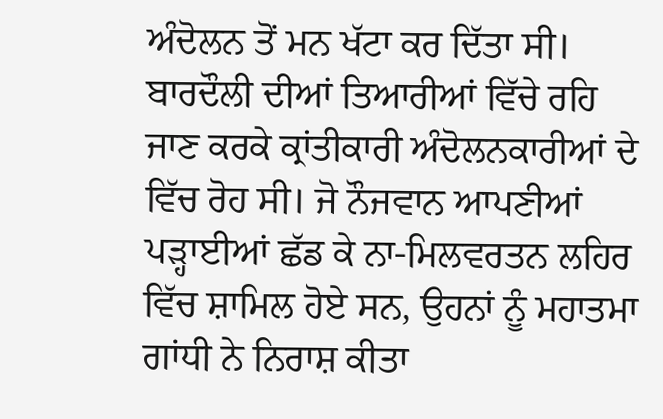ਅੰਦੋਲਨ ਤੋਂ ਮਨ ਖੱਟਾ ਕਰ ਦਿੱਤਾ ਸੀ। ਬਾਰਦੌਲੀ ਦੀਆਂ ਤਿਆਰੀਆਂ ਵਿੱਚੇ ਰਹਿ ਜਾਣ ਕਰਕੇ ਕ੍ਰਾਂਤੀਕਾਰੀ ਅੰਦੋਲਨਕਾਰੀਆਂ ਦੇ ਵਿੱਚ ਰੋਹ ਸੀ। ਜੋ ਨੌਜਵਾਨ ਆਪਣੀਆਂ ਪੜ੍ਹਾਈਆਂ ਛੱਡ ਕੇ ਨਾ-ਮਿਲਵਰਤਨ ਲਹਿਰ ਵਿੱਚ ਸ਼ਾਮਿਲ ਹੋਏ ਸਨ, ਉਹਨਾਂ ਨੂੰ ਮਹਾਤਮਾ ਗਾਂਧੀ ਨੇ ਨਿਰਾਸ਼ ਕੀਤਾ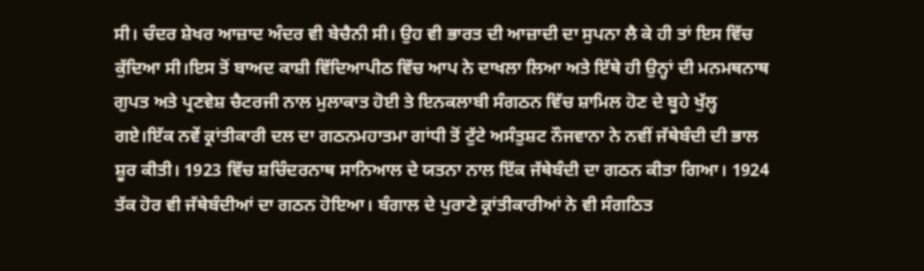ਸੀ। ਚੰਦਰ ਸ਼ੇਖਰ ਆਜ਼ਾਦ ਅੰਦਰ ਵੀ ਬੇਚੈਨੀ ਸੀ। ਉਹ ਵੀ ਭਾਰਤ ਦੀ ਆਜ਼ਾਦੀ ਦਾ ਸੁਪਨਾ ਲੈ ਕੇ ਹੀ ਤਾਂ ਇਸ ਵਿੱਚ ਕੁੱਦਿਆ ਸੀ।ਇਸ ਤੋਂ ਬਾਅਦ ਕਾਸ਼ੀ ਵਿੱਦਿਆਪੀਠ ਵਿੱਚ ਆਪ ਨੇ ਦਾਖਲਾ ਲਿਆ ਅਤੇ ਇੱਥੇ ਹੀ ਉਨ੍ਹਾਂ ਦੀ ਮਨਮਥਨਾਥ ਗੁਪਤ ਅਤੇ ਪ੍ਰਣਵੇਸ਼ ਚੈਟਰਜੀ ਨਾਲ ਮੁਲਾਕਾਤ ਹੋਈ ਤੇ ਇਨਕਲਾਬੀ ਸੰਗਠਨ ਵਿੱਚ ਸ਼ਾਮਿਲ ਹੋਣ ਦੇ ਬੂਹੇ ਖੁੱਲ੍ਹ ਗਏ।ਇੱਕ ਨਵੇਂ ਕ੍ਰਾਂਤੀਕਾਰੀ ਦਲ ਦਾ ਗਠਨਮਹਾਤਮਾ ਗਾਂਧੀ ਤੋਂ ਟੁੱਟੇ ਅਸੰਤੁਸ਼ਟ ਨੌਜਵਾਨਾ ਨੇ ਨਵੀਂ ਜੱਥੇਬੰਦੀ ਦੀ ਭਾਲ ਸ਼ੂਰ ਕੀਤੀ। 1923 ਵਿੱਚ ਸ਼ਚਿੰਦਰਨਾਥ ਸਾਨਿਆਲ ਦੇ ਯਤਨਾ ਨਾਲ ਇੱਕ ਜੱਥੇਬੰਦੀ ਦਾ ਗਠਨ ਕੀਤਾ ਗਿਆ। 1924 ਤੱਕ ਹੋਰ ਵੀ ਜੱਥੇਬੰਦੀਆਂ ਦਾ ਗਠਨ ਹੋਇਆ। ਬੰਗਾਲ ਦੇ ਪੁਰਾਣੇ ਕ੍ਰਾਂਤੀਕਾਰੀਆਂ ਨੇ ਵੀ ਸੰਗਠਿਤ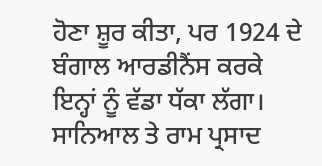ਹੋਣਾ ਸ਼ੂਰ ਕੀਤਾ, ਪਰ 1924 ਦੇ ਬੰਗਾਲ ਆਰਡੀਨੈਂਸ ਕਰਕੇ ਇਨ੍ਹਾਂ ਨੂੰ ਵੱਡਾ ਧੱਕਾ ਲੱਗਾ। ਸਾਨਿਆਲ ਤੇ ਰਾਮ ਪ੍ਰਸਾਦ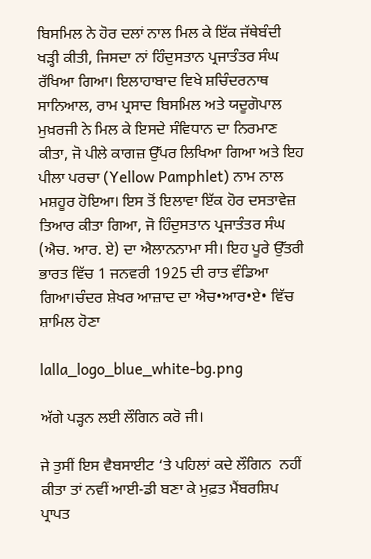ਬਿਸਮਿਲ ਨੇ ਹੋਰ ਦਲਾਂ ਨਾਲ ਮਿਲ ਕੇ ਇੱਕ ਜੱਥੇਬੰਦੀ ਖੜ੍ਹੀ ਕੀਤੀ, ਜਿਸਦਾ ਨਾਂ ਹਿੰਦੁਸਤਾਨ ਪ੍ਰਜਾਤੰਤਰ ਸੰਘ ਰੱਖਿਆ ਗਿਆ। ਇਲਾਹਾਬਾਦ ਵਿਖੇ ਸ਼ਚਿੰਦਰਨਾਥ ਸਾਨਿਆਲ, ਰਾਮ ਪ੍ਰਸਾਦ ਬਿਸਮਿਲ ਅਤੇ ਯਦੂਗੋਪਾਲ ਮੁਖ਼ਰਜੀ ਨੇ ਮਿਲ ਕੇ ਇਸਦੇ ਸੰਵਿਧਾਨ ਦਾ ਨਿਰਮਾਣ ਕੀਤਾ, ਜੋ ਪੀਲੇ ਕਾਗਜ਼ ਉੱਪਰ ਲਿਖਿਆ ਗਿਆ ਅਤੇ ਇਹ ਪੀਲਾ ਪਰਚਾ (Yellow Pamphlet) ਨਾਮ ਨਾਲ ਮਸ਼ਹੂਰ ਹੋਇਆ। ਇਸ ਤੋਂ ਇਲਾਵਾ ਇੱਕ ਹੋਰ ਦਸਤਾਵੇਜ਼ ਤਿਆਰ ਕੀਤਾ ਗਿਆ, ਜੋ ਹਿੰਦੁਸਤਾਨ ਪ੍ਰਜਾਤੰਤਰ ਸੰਘ (ਐਚ. ਆਰ. ਏ) ਦਾ ਐਲਾਨਨਾਮਾ ਸੀ। ਇਹ ਪੂਰੇ ਉੱਤਰੀ ਭਾਰਤ ਵਿੱਚ 1 ਜਨਵਰੀ 1925 ਦੀ ਰਾਤ ਵੰਡਿਆ ਗਿਆ।ਚੰਦਰ ਸ਼ੇਖਰ ਆਜ਼ਾਦ ਦਾ ਐਚ•ਆਰ•ਏ• ਵਿੱਚ ਸ਼ਾਮਿਲ ਹੋਣਾ

lalla_logo_blue_white-bg.png

ਅੱਗੇ ਪੜ੍ਹਨ ਲਈ ਲੌਗਿਨ ਕਰੋ ਜੀ।

ਜੇ ਤੁਸੀਂ ਇਸ ਵੈਬਸਾਈਟ ‘ਤੇ ਪਹਿਲਾਂ ਕਦੇ ਲੌਗਿਨ  ਨਹੀਂ ਕੀਤਾ ਤਾਂ ਨਵੀਂ ਆਈ-ਡੀ ਬਣਾ ਕੇ ਮੁਫ਼ਤ ਮੈਂਬਰਸ਼ਿਪ ਪ੍ਰਾਪਤ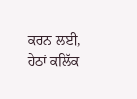ਕਰਨ ਲਈ, ਹੇਠਾਂ ਕਲਿੱਕ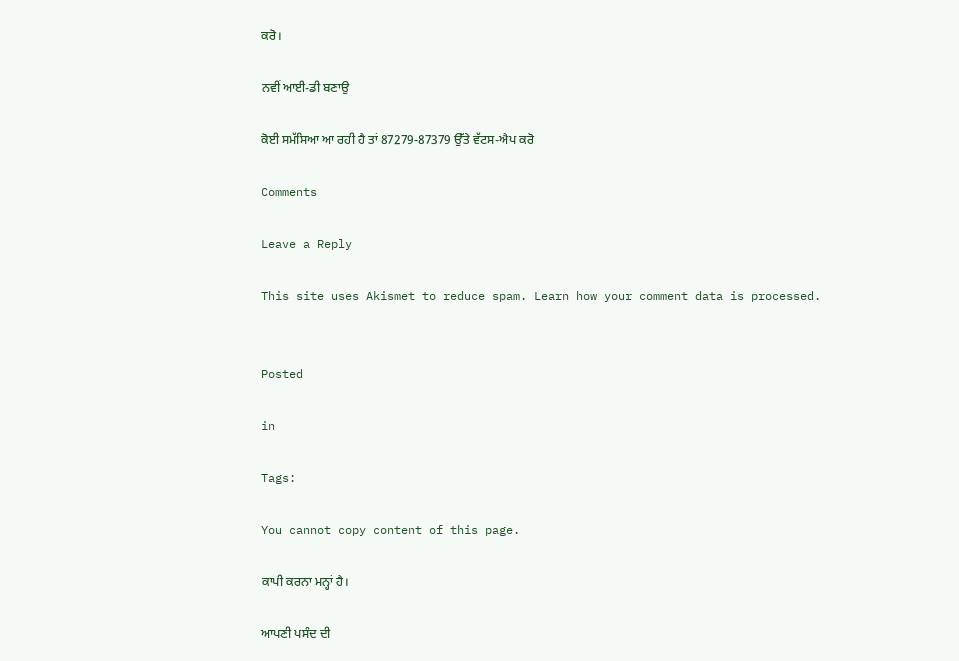ਕਰੋ।

ਨਵੀਂ ਆਈ-ਡੀ ਬਣਾਉ

ਕੋਈ ਸਮੱਸਿਆ ਆ ਰਹੀ ਹੈ ਤਾਂ 87279-87379 ਉੱਤੇ ਵੱਟਸ-ਐਪ ਕਰੋ

Comments

Leave a Reply

This site uses Akismet to reduce spam. Learn how your comment data is processed.


Posted

in

Tags:

You cannot copy content of this page.

ਕਾਪੀ ਕਰਨਾ ਮਨ੍ਹਾਂ ਹੈ।

ਆਪਣੀ ਪਸੰਦ ਦੀ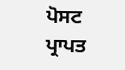ਪੋਸਟ ਪ੍ਰਾਪਤ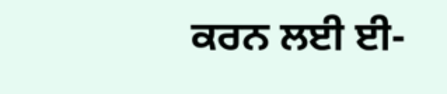ਕਰਨ ਲਈ ਈ-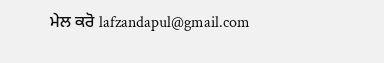ਮੇਲ ਕਰੋ lafzandapul@gmail.com